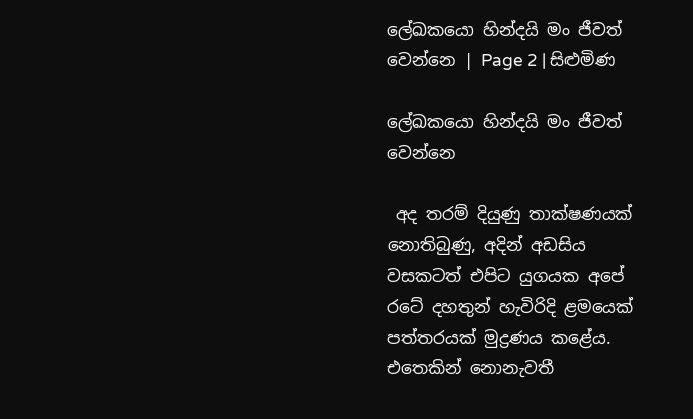ලේඛකයො හින්දයි මං ජීවත් වෙන්නෙ | Page 2 | සිළුමිණ

ලේඛකයො හින්දයි මං ජීවත් වෙන්නෙ

 අද තරම් දියුණු තාක්ෂණයක් නොතිබුණු, අදින් අඩසිය වසකටත් එපිට යුගයක අපේ රටේ දහතුන් හැවිරිදි ළමයෙක් පත්තරයක් මුද්‍රණය කළේය. එතෙකින් නොනැවතී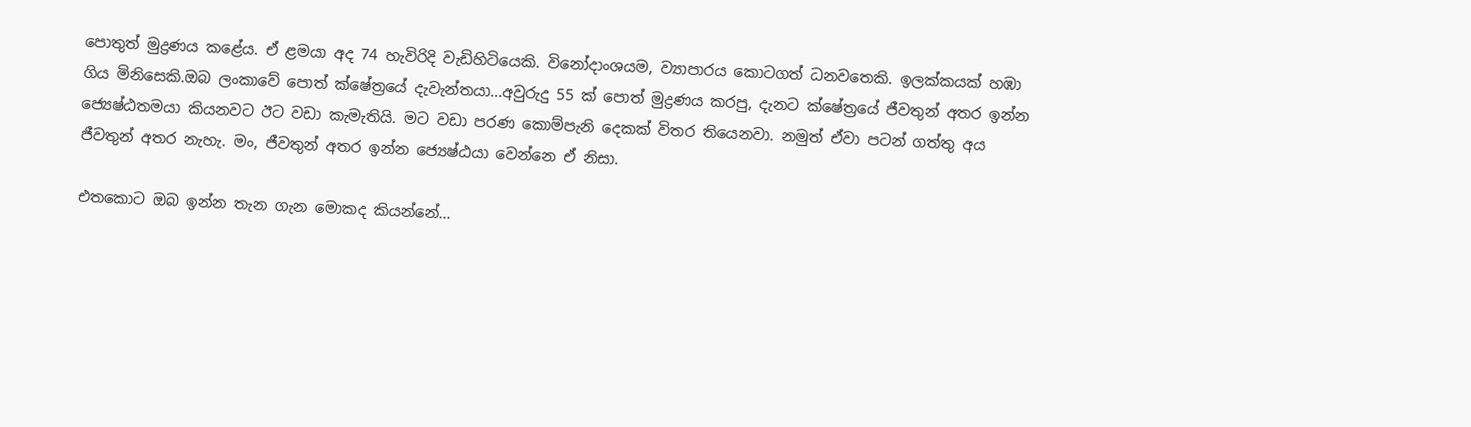පොතුත් මුද්‍රණය කළේය. ඒ ළමයා අද 74 හැවිරිදි වැඩිහිටියෙකි. විනෝදාංශයම, ව්‍යාපාරය කොටගත් ධනවතෙකි. ඉලක්කයක් හඹා ගිය මිනිසෙකි.ඔබ ලංකාවේ පොත් ක්ෂේත්‍රයේ දැවැන්තයා...අවුරුදු 55 ක් පොත් මුද්‍රණය කරපු, දැනට ක්ෂේත්‍රයේ ජීවතුන් අතර ඉන්න ජ්‍යෙෂ්ඨතමයා කියනවට ඊට වඩා කැමැතියි. මට වඩා පරණ කොම්පැනි දෙකක් විතර තියෙනවා. නමුත් ඒවා පටන් ගත්තු අය ජීවතුන් අතර නැහැ. මං, ජීවතුන් අතර ඉන්න ජ්‍යෙෂ්ඨයා වෙන්නෙ ඒ නිසා.

එතකොට ඔබ ඉන්න තැන ගැන මොකද කියන්නේ...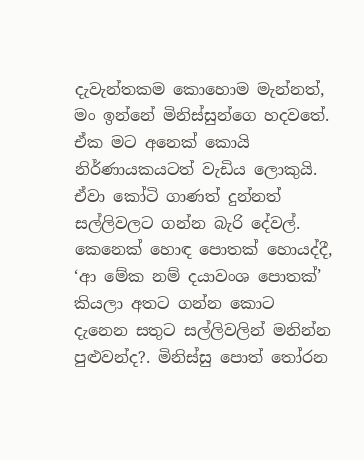දැවැන්තකම කොහොම මැන්නත්, මං ඉන්නේ මිනිස්සුන්ගෙ හදවතේ. ඒක මට අනෙක් කොයි නිර්ණායකයටත් වැඩිය ලොකුයි. ඒවා කෝටි ගාණත් දුන්නත් සල්ලිවලට ගන්න බැරි දේවල්. කෙනෙක් හොඳ පොතක් හොයද්දී, ‘ආ මේක නම් දයාවංශ පොතක්’ කියලා අතට ගන්න කොට දැනෙන සතුට සල්ලිවලින් මනින්න පුළුවන්ද?. මිනිස්සු පොත් තෝරන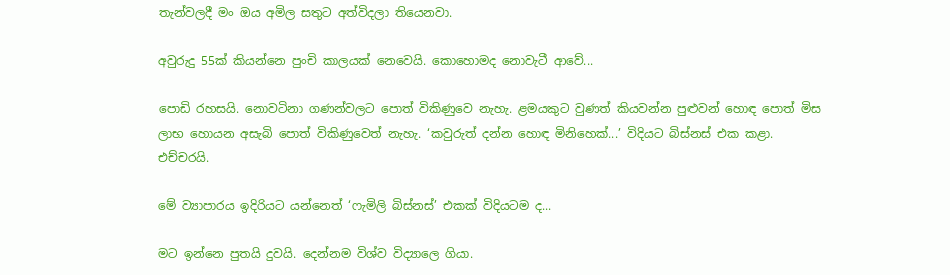තැන්වලදී මං ඔය අමිල සතුට අත්විදලා තියෙනවා.

අවුරුදු 55ක් කියන්නෙ පුංචි කාලයක් නෙවෙයි. කොහොමද නොවැටී ආවේ...

පොඩි රහසයි. නොවටිනා ගණන්වලට පොත් විකිණුවෙ නැහැ. ළමයකුට වුණත් කියවන්න පුළුවන් හොඳ පොත් මිස ලාභ හොයන අසැබි පොත් විකිණුවෙත් නැහැ. ‘කවුරුත් දන්න හොඳ මිනිහෙක්...’ විදියට බිස්නස් එක කළා. එච්චරයි.

මේ ව්‍යාපාරය ඉදිරියට යන්නෙත් ‘ෆැමිලි බිස්නස්’ එකක් විදියටම ද...

මට ඉන්නෙ පුතයි දුවයි. දෙන්නම විශ්ව විද්‍යාලෙ ගියා.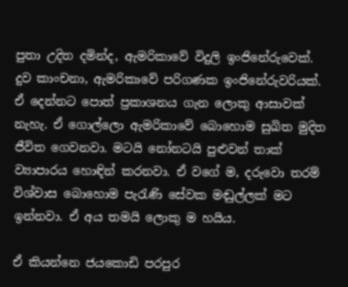පුතා උදිත දමින්ද, ඇමරිකාවේ විදුලි ඉංජිනේරුවෙක්. දුව කාංචනා, ඇමරිකාවේ පරිගණක ඉංජිනේරු‍වරියක්. ඒ දෙන්නට පොත් ප්‍රකාශනය ගැන ලොකු ආසාවක් නැහැ. ඒ ගොල්ලො ඇමරිකාවේ බොහොම සුඛිත මුදිත ජීවිත ගෙවනවා. මටයි නෝනටයි පුළුවන් තාක් ව්‍යාපාරය හොඳින් කරනවා. ඒ වගේ ම, දරුවො තරම් විශ්වාස බොහොම පැරැණි සේවක මඬුල්ලක් මට ඉන්නවා. ඒ අය තමයි ලොකු ම හයිය.

ඒ කියන්නෙ ජයකොඩි පරපුර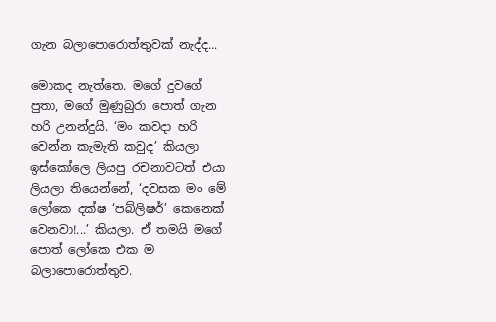ගැන බලාපොරොත්තුවක් නැද්ද...

මොකද නැත්තෙ. මගේ දුවගේ පුතා, මගේ මුණුබුරා පොත් ගැන හරි උනන්දුයි. ‘මං කවදා හරි වෙන්න කැමැති කවුද’ කියලා ඉස්කෝලෙ ලියපු රචනාවටත් එයා ලියලා තියෙන්නේ, ‘දවසක මං මේ ලෝකෙ දක්ෂ ‘පබ්ලිෂර්’ කෙනෙක් වෙනවා!...’ කියලා. ඒ තමයි මගේ පොත් ලෝකෙ එක ම බලාපොරොත්තුව.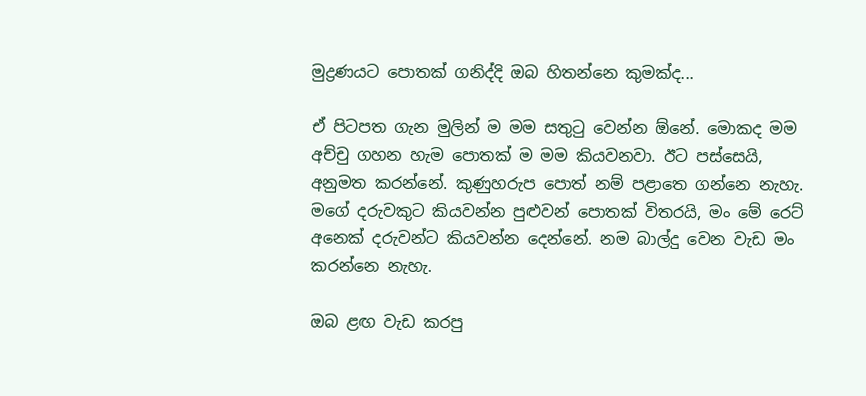මුද්‍රණයට පොතක් ගනිද්දි ඔබ හිතන්නෙ කුමක්ද...

ඒ පිටපත ගැන මුලින් ම මම සතුටු වෙන්න ඕනේ. මොකද මම අච්චු ගහන හැම පොතක් ම මම කියවනවා. ඊට පස්සෙයි, අනුමත කරන්නේ. කුණුහරුප පොත් නම් පළාතෙ ගන්නෙ නැහැ. මගේ දරුවකුට කියවන්න පුළුවන් පොතක් විතරයි, මං මේ ර‍ෙට් අනෙක් දරුවන්ට කියවන්න දෙන්නේ. නම බාල්දු වෙන වැඩ මං කරන්නෙ නැහැ.

ඔබ ළඟ වැඩ කරපු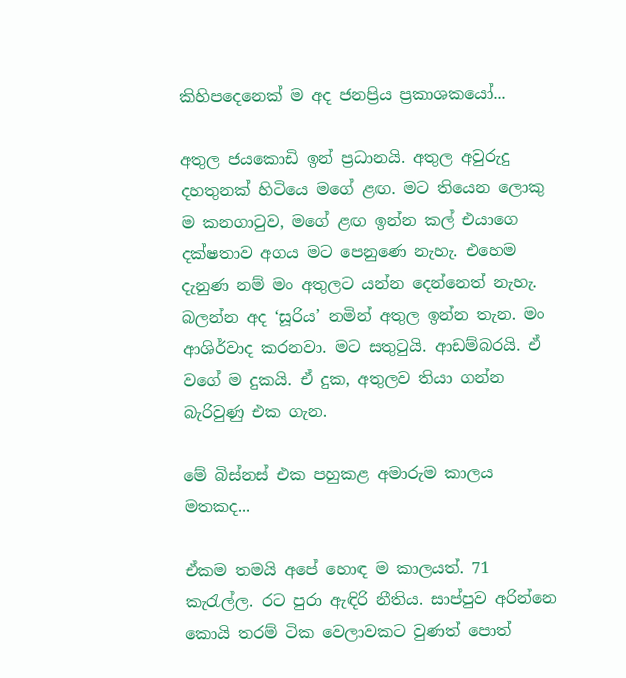කිහිපදෙනෙක් ම අද ජනප්‍රිය ප්‍රකාශකයෝ...

අතුල ජයකොඩි ඉන් ප්‍රධානයි. අතුල අවුරුදු දහතුනක් හිටියෙ මගේ ළඟ. මට තියෙන ලොකු ම කනගාටුව, මගේ ළඟ ඉන්න කල් එයාගෙ දක්ෂතාව අගය මට පෙනුණෙ නැහැ. එහෙම දැනුණ නම් මං අතුලට යන්න දෙන්නෙත් නැහැ. බලන්න අද ‘සූරිය’ නමින් අතුල ඉන්න තැන. මං ආශිර්වාද කරනවා. මට සතුටුයි. ආඩම්බරයි. ඒ වගේ ම දුකයි. ඒ දුක, අතුලව තියා ගන්න බැරිවුණු එක ගැන.

මේ බිස්නස් එක පහුකළ අමාරුම කාලය මතකද...

ඒකම තමයි අපේ හොඳ ම කාලයත්. 71 කැරැල්ල. රට පුරා ඇඳිරි නීතිය. සාප්පුව අරින්නෙ කොයි තරම් ටික වෙලාවකට වුණත් පොත්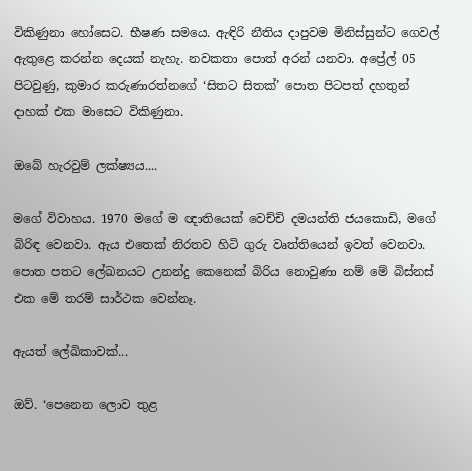විකිණුනා හෝසෙට. භීෂණ සමයෙ. ඇඳිරි නීතිය දාපුවම මිනිස්සුන්ට ගෙවල් ඇතුළෙ කරන්න දෙයක් නැහැ. නවකතා පොත් අරන් යනවා. අප්‍රේල් 05 පිටවුණු, කුමාර කරුණාරත්නගේ ‘සිතට සිතක්’ පොත පිටපත් දහතුන් දාහක් එක මාසෙට විකිණුනා.

ඔබේ හැරවුම් ලක්ෂ්‍යය....

මගේ විවාහය. 1970 මගේ ම ඥාතියෙක් වෙච්චි දමයන්ති ජයකොඩි, මගේ බිරිඳ වෙනවා. ඇය එතෙක් නිරතව හිටි ගුරු වෘත්තියෙන් ඉවත් වෙනවා. පොත පතට ලේඛනයට උනන්දු කෙනෙක් බිරිය නොවුණා නම් මේ බිස්නස් එක මේ තරම් සාර්ථක වෙන්නෑ.

ඇයත් ලේඛිකාවක්...

ඔව්. ‘පෙනෙන ලොව තුළ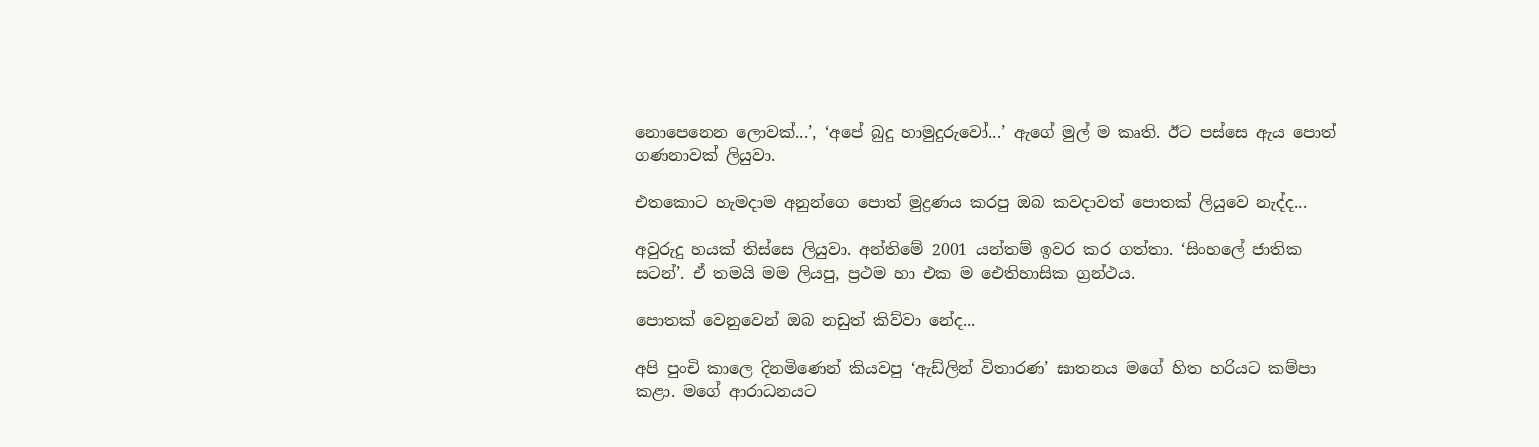නොපෙනෙන ලොවක්...’, ‘අපේ බුදු හාමුදුරුවෝ...’ ඇගේ මුල් ම කෘති. ඊ‍ට පස්සෙ ඇය පොත් ගණනාවක් ලියුවා.

එතකොට හැමදාම අනුන්ගෙ පොත් මුද්‍රණය කරපු ඔබ කවදාවත් පොතක් ලියුවෙ නැද්ද...

අවුරුදු හයක් තිස්සෙ ලියුවා. අන්තිමේ 2001 යන්තම් ඉවර කර ගත්තා. ‘සිංහලේ ජාතික සටන්’. ඒ තමයි මම ලියපු, ප්‍රථම හා එක ම ඓතිහාසික ග්‍රන්ථය.

පොතක් වෙනුවෙන් ඔබ නඩුත් කිව්වා නේද...

අපි පුංචි කාලෙ දිනමිණෙන් කියවපු ‘ඇඩ්ලින් විතාරණ’ ඝාතනය මගේ හිත හරියට කම්පා කළා. මගේ ආරාධනයට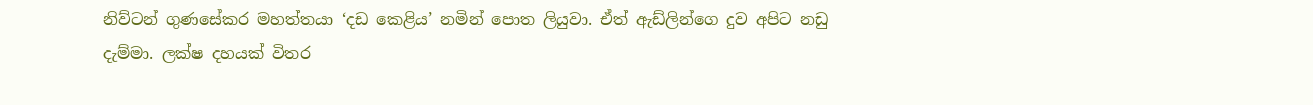නිව්ටන් ගුණසේකර මහත්තයා ‘දඩ කෙළිය’ නමින් පොත ලියුවා. ඒත් ඇඩ්ලින්ගෙ දුව අපිට නඩු දැම්මා. ලක්ෂ දහයක් විතර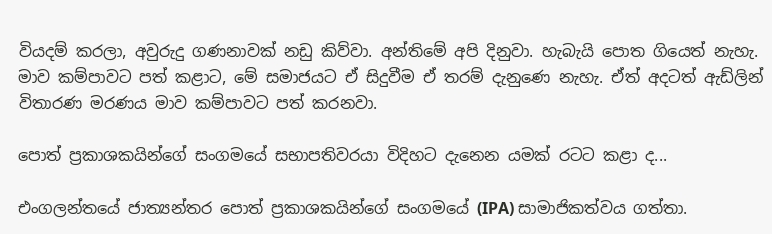වියදම් කරලා, අවුරුදු ගණනාවක් නඩු කිව්වා. අන්තිමේ අපි දිනුවා. හැබැයි පොත ගියෙත් නැහැ. මාව කම්පාවට පත් කළාට, මේ සමාජයට ඒ සිදුවීම ඒ තරම් දැනුණෙ නැහැ. ඒත් අදටත් ඇඩ්ලින් විතාරණ මරණය මාව කම්පාවට පත් කරනවා.

පොත් ප්‍රකාශකයින්ගේ සංගමයේ සභාපතිවරයා විදිහට දැනෙන යමක් රටට කළා ද...

එංගලන්තයේ ජාත්‍යන්තර පොත් ප්‍රකාශකයින්ගේ සංගම‍යේ (IPA) සාමාජිකත්වය ගත්තා.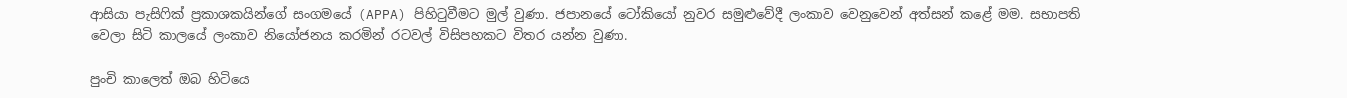ආසියා පැසිෆික් ප්‍රකාශකයින්ගේ සංගමයේ (APPA) පිහිටුවීමට මුල් වුණා. ජපානයේ ටෝකියෝ නුවර සමුළුවේදී ලංකාව වෙනුවෙන් අත්සන් කළේ මම. සභාපති වෙලා සිටි කාලයේ ලංකාව නියෝජනය කරමින් රටවල් විසිපහකට විතර යන්න වුණා.

පුංචි කාලෙත් ඔබ හිටියෙ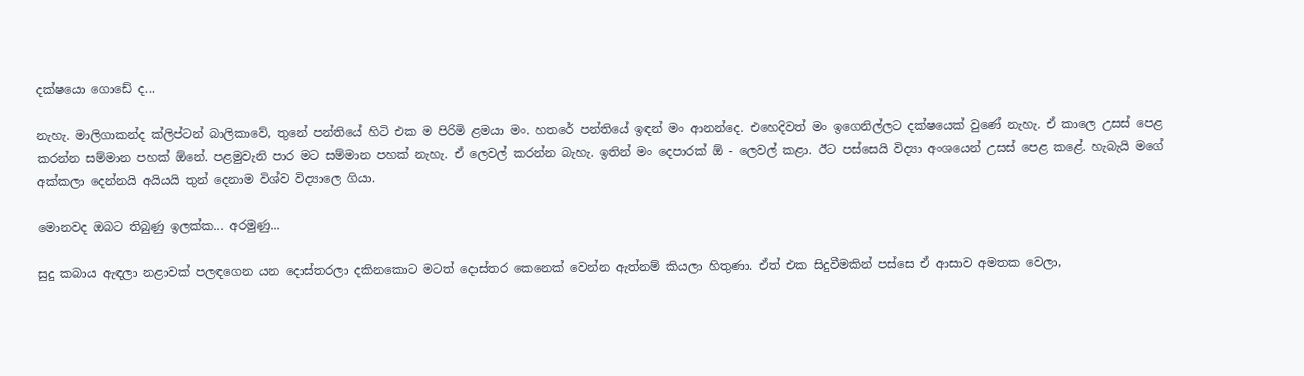දක්ෂයො ගොඩේ ද...

නැහැ. මාලිගාකන්ද ක්ලිප්ටන් බාලිකාවේ, තුනේ පන්තියේ හිටි එක ම පිරිමි ළමයා මං. හතරේ පන්තියේ ඉඳන් මං ආනන්දෙ. එහෙදිවත් මං ඉගෙනිල්ලට දක්ෂයෙක් වුණේ නැහැ. ඒ කාලෙ උසස් පෙළ කරන්න සම්මාන පහක් ඕනේ. පළමුවැනි පාර මට සම්මාන පහක් නැහැ. ඒ ලෙවල් කරන්න බැහැ. ඉතින් මං දෙපාරක් ඕ - ලෙවල් කළා. ඊට පස්සෙයි විද්‍යා අංශයෙන් උසස් පෙළ කළේ. හැබැයි මගේ අක්කලා දෙන්නයි අයියයි තුන් දෙනාම විශ්ව විද්‍යාලෙ ගියා.

මොනවද ඔබට තිබුණු ඉලක්ක... අරමුණු...

සුදු කබාය ඇඳලා නළාවක් පලඳගෙන යන දොස්තරලා දකිනකොට මටත් දොස්තර කෙනෙක් වෙන්න ඇත්නම් කියලා හිතුණා. ඒත් එක සිදුවීමකින් පස්සෙ ඒ ආසාව අමතක‍ වෙලා,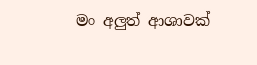මං අලුත් ආශාවක්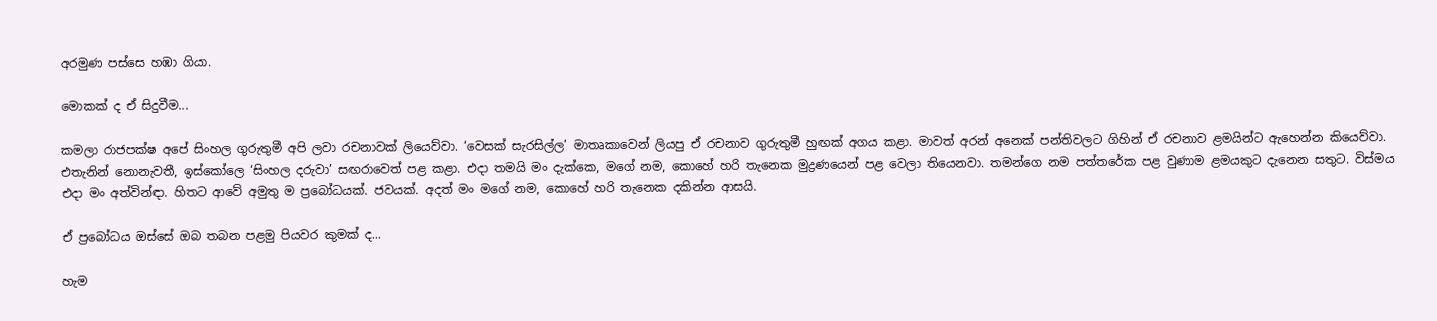අරමුණ පස්සෙ හඹා ගියා.

මොකක් ද ඒ සිදුවීම...

කමලා රාජපක්ෂ අපේ සිංහල ගුරුතුමී අපි ලවා රචනාවක් ලියෙව්වා. ‘වෙසක් සැරසිල්ල’ මාතෘකාවෙන් ලියපු ඒ රචනාව ගුරුතුමී හුඟක් අගය කළා. මාවත් අරන් අනෙක් පන්තිවලට ගිහින් ඒ රචනාව ළමයින්ට ඇහෙන්න කියෙව්වා. එතැනින් නොනැවතී, ඉස්කෝලෙ ‘සිංහල දරුවා’ සඟරාවෙත් පළ කළා. එදා තමයි මං දැක්කෙ, මගේ නම, කොහේ හරි තැනෙක මුද්‍රණයෙන් පළ වෙලා තියෙනවා. තමන්ගෙ නම පත්තරේක පළ වුණාම ළමයකුට දැනෙන සතුට. විස්මය එදා මං අත්වින්ඳා. හිතට ආවේ අමුතු ම ප්‍රබෝධයක්. ජවයක්. අදත් මං මගේ නම, කොහේ හරි තැනෙක දකින්න ආසයි.

ඒ ප්‍රබෝධය ඔස්සේ ඔබ තබන පළමු පියවර කුමක් ද...

හැම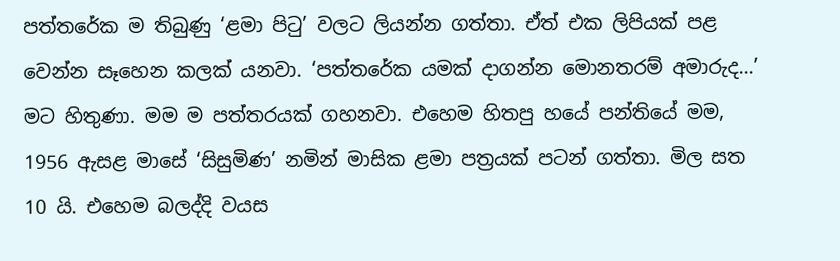පත්තරේක ම තිබුණු ‘ළමා පිටු’ වලට ලියන්න ගත්තා. ඒත් එක ලිපියක් පළ වෙන්න සෑහෙන කලක් යනවා. ‘පත්තරේක යමක් දාගන්න මොනතරම් අමාරුද...’ මට හිතුණා. මම ම පත්තරයක් ගහනවා. එහෙම හිතපු හයේ පන්තියේ මම, 1956 ඇසළ මාසේ ‘සිසුමිණ’ නමින් මාසික ළමා පත්‍රයක් පටන් ගත්තා. මිල සත 10 යි. එහෙම බලද්දි වයස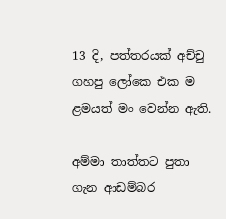13 දි, පත්තරයක් අච්චු ගහපු ලෝකෙ එක ම ළමයත් මං වෙන්න ඇති.

අම්මා තාත්තට පුතා ගැන ආඩම්බර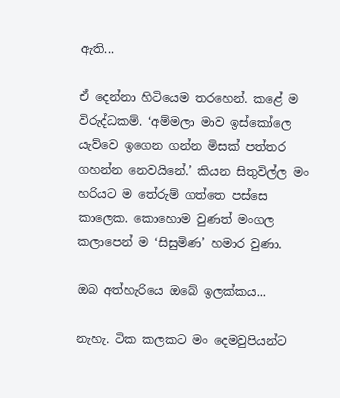ඇති...

ඒ දෙන්නා හිටියෙම තරහෙන්. කළේ ම විරුද්ධකම්. ‘අම්මලා මාව ඉස්කෝලෙ යැව්වෙ ඉගෙන ගන්න මිසක් පත්තර ගහන්න නෙවයිනේ.’ කියන සිතුවිල්ල මං හරියට ම තේරුම් ගත්තෙ පස්සෙ කාලෙක. කොහොම වුණත් මංගල කලාපෙන් ම ‘සිසුමිණ’ හමාර වුණා.

ඔබ අත්හැරියෙ ඔබේ ඉලක්කය...

නැහැ. ටික කලකට මං දෙමවුපියන්ට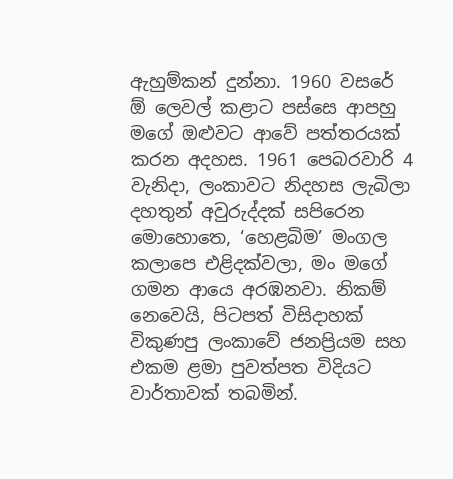ඇහුම්කන් දුන්නා. 1960 වසරේ ඕ ලෙවල් කළාට පස්සෙ ආපහු මගේ ඔළුවට ආවේ පත්තරයක් කරන අදහස. 1961 පෙබරවාරි 4 වැනිදා, ලංකාවට නිදහස ලැබිලා දහතුන් අවුරුද්දක් සපිරෙන මොහොතෙ, ‘හෙළබිම’ මංගල කලාපෙ එළිදක්වලා, මං මගේ ගමන ආයෙ අරඹනවා. නිකම් නෙවෙයි, පිටපත් විසිදාහක් විකුණපු ලංකාවේ ජනප්‍රියම සහ එකම ළමා පුවත්පත විදියට වාර්තාවක් තබමින්.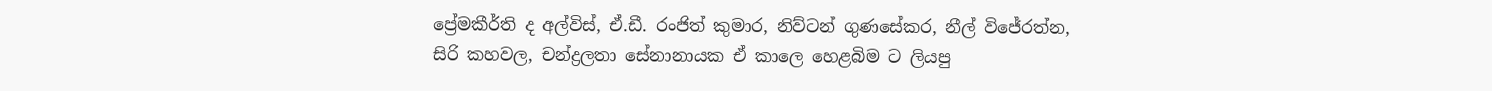ප්‍රේමකීර්ති ද අල්විස්, ඒ.ඩී. රංජිත් කුමාර, නිව්ටන් ගුණසේකර, නීල් විජේරත්න, සිරි කහවල, චන්ද්‍රලතා සේනානායක ඒ කාලෙ හෙළබිම ට ලියපු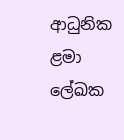ආධුනික ළමා ලේඛක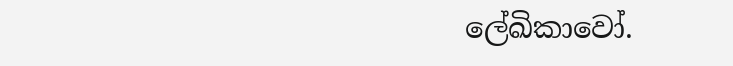ලේඛිකාවෝ.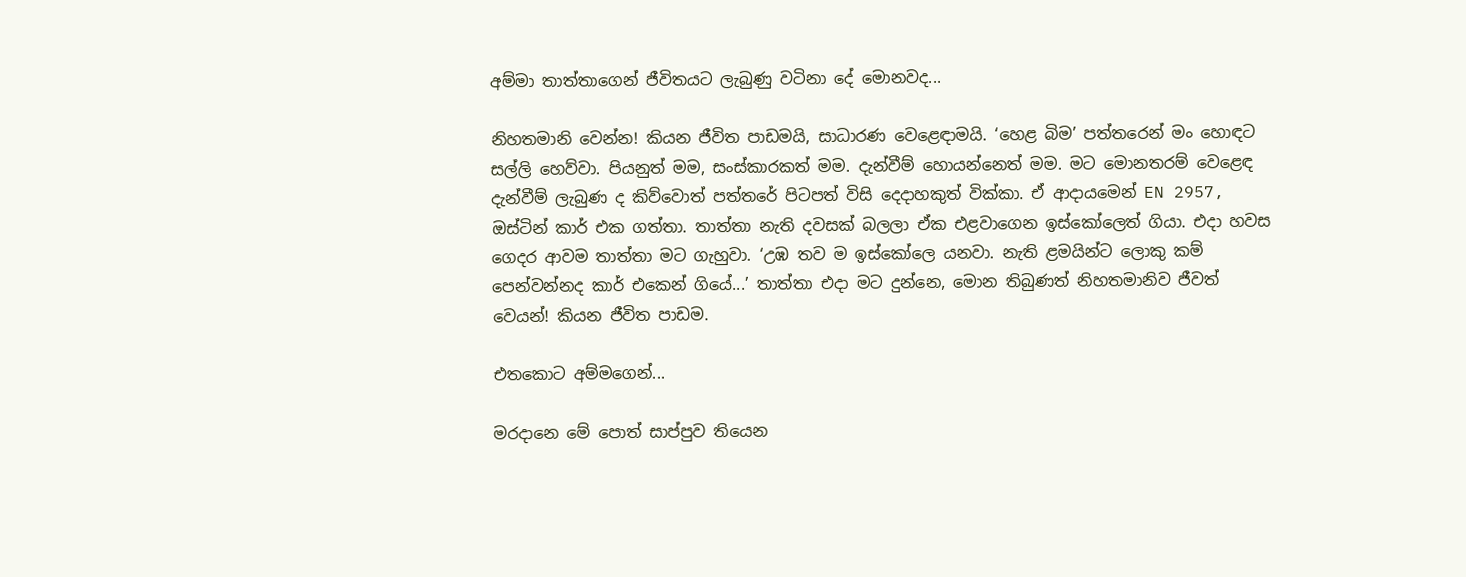අම්මා තාත්තාගෙන් ජීවිතයට ලැබුණු වටිනා දේ මොනවද...

නිහතමානි වෙන්න! කියන ජීවිත පාඩමයි, සාධාරණ වෙළෙඳාමයි. ‘හෙළ බිම’ පත්තරෙන් මං හොඳට සල්ලි හෙව්වා. පියනුත් මම, සංස්කාරකත් මම. දැන්වීම් හොයන්නෙත් මම. මට මොනතරම් වෙළෙඳ දැන්වීම් ලැබුණ ද කිව්වොත් පත්තරේ පිටපත් විසි දෙදාහකුත් වික්කා. ඒ ආදායමෙන් EN 2957, ඔස්ටින් කාර් එක ගත්තා. තාත්තා නැති දවසක් බලලා ඒක එළවාගෙන ඉස්කෝලෙත් ගියා. එදා හවස ගෙදර ආවම තාත්තා මට ගැහුවා. ‘උඹ තව ම ඉස්කෝලෙ යනවා. නැති ළමයින්ට ලොකු කම් පෙන්වන්නද කාර් එකෙන් ගියේ...’ තාත්තා එදා මට දුන්නෙ, මොන තිබුණත් නිහතමානිව ජීවත් වෙයන්! කියන ජීවිත පාඩම.

එතකොට අම්මගෙන්...

මරදානෙ මේ පොත් සාප්පුව තියෙන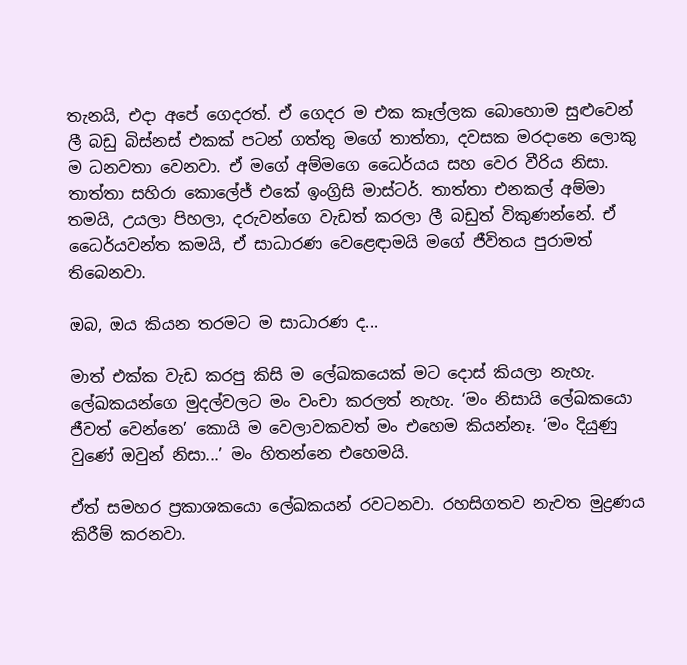තැනයි, එදා අපේ ගෙදරත්. ඒ ගෙදර ම එක කෑල්ලක බොහොම සුළුවෙන් ලී බඩු බිස්නස් එකක් පටන් ගත්තු මගේ තාත්තා, දවසක මරදානෙ ලොකු ම ධනවතා වෙනවා. ඒ මගේ අම්මගෙ ධෛර්යය සහ වෙර වීරිය නිසා. තාත්තා සහිරා කොලේජ් එකේ ඉංග්‍රිසි මාස්ටර්. තාත්තා එනකල් අම්මා තමයි, උයලා පිහලා, දරුවන්ගෙ වැඩත් කරලා ලී බඩුත් විකුණන්නේ. ඒ ධෛර්යවන්ත කමයි, ඒ සාධාරණ වෙළෙඳාමයි මගේ ජීවිතය පුරාමත් තිබෙනවා.

ඔබ, ඔය කියන තරමට ම සාධාරණ ද...

මාත් එක්ක වැඩ කරපු කිසි ම ලේඛක‍යෙක් මට දොස් කියලා නැහැ. ලේඛකයන්ගෙ මුදල්වලට මං වංචා කරලත් නැහැ. ‘මං නිසායි ලේඛකයො ජීවත් වෙන්නෙ’ කොයි ම වෙලාවකවත් මං එහෙම කියන්නෑ. ‘මං දියුණු වුණේ ඔවුන් නිසා...’ මං හිතන්නෙ එහෙමයි.

ඒත් සමහර ප්‍රකාශකයො ලේඛකයන් රවටනවා. රහසිගතව නැවත මුද්‍රණය කිරීම් කරනවා.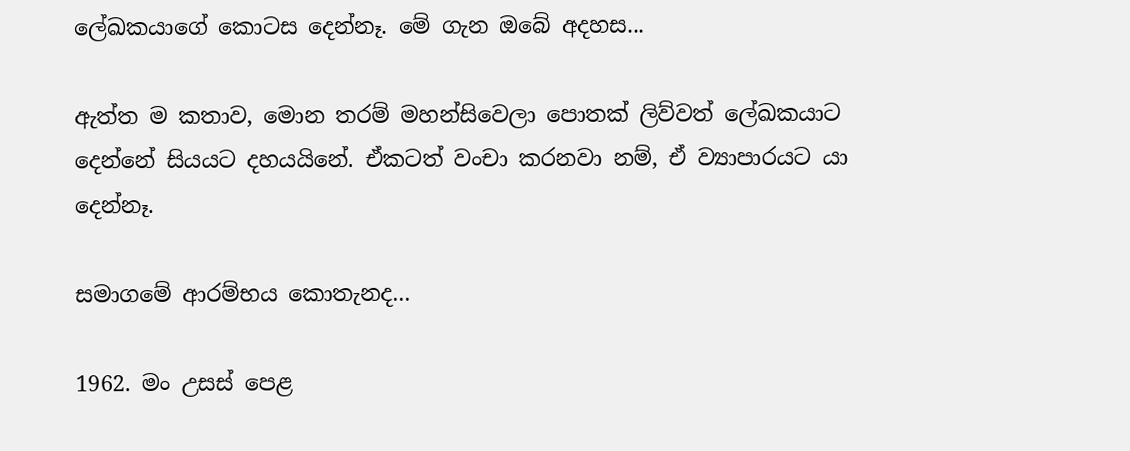ලේඛකයාගේ කොටස දෙන්නෑ. මේ ගැන ඔබේ අදහස...

ඇත්ත ම කතාව, මොන තරම් මහන්සිවෙලා පොතක් ලිව්වත් ලේඛකයාට දෙන්නේ සියයට දහයයිනේ. ඒකටත් වංචා කරනවා නම්, ඒ ව්‍යාපාරයට යා දෙන්නෑ.

සමාගමේ ආරම්භය කොතැනද...

1962. මං උසස් පෙළ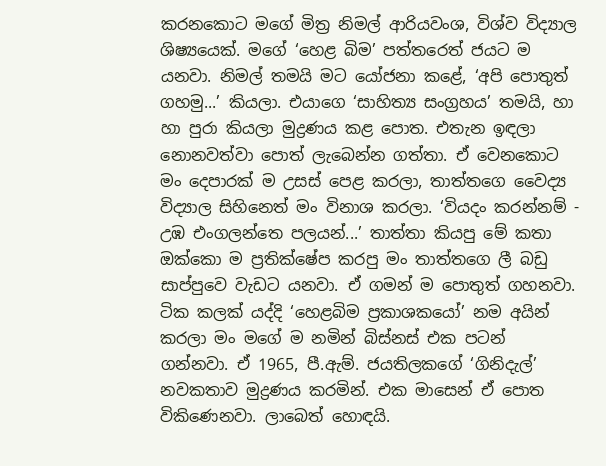කර‍නකොට මගේ මිත්‍ර නිමල් ආරියවංශ, විශ්ව විද්‍යාල ශිෂ්‍යයෙක්. මගේ ‘හෙළ බිම’ පත්තරෙත් ජයට ම යනවා. නිමල් තමයි මට යෝජනා කළේ, ‘අපි පොතුත් ගහමු...’ කියලා. එයාගෙ ‘සාහිත්‍ය සංග්‍රහය’ තමයි, හා හා පුරා කියලා මුද්‍රණය කළ පොත. එතැන ඉඳලා නොනවත්වා පොත් ලැබෙන්න ගත්තා. ඒ වෙනකොට මං දෙපාරක් ම උසස් පෙළ කරලා, තාත්තගෙ වෛද්‍ය විද්‍යාල සිහිනෙත් මං විනාශ කරලා. ‘වියදං කරන්නම් - උඹ එංගලන්තෙ පලයන්...’ තාත්තා කියපු මේ කතා ඔක්කො ම ප්‍රතික්ෂේප කරපු මං තාත්තගෙ ලී බඩු සාප්පුවෙ වැඩට යනවා. ඒ ගමන් ම පොතුත් ගහනවා. ටික කලක් යද්දි ‘හෙළබිම ප්‍රකාශකයෝ’ නම අයින් කරලා මං මගේ ම නමින් බිස්නස් එක පටන් ගන්නවා. ඒ 1965, පී.ඇම්. ජයතිලකගේ ‘ගිනිදැල්’ නවකතාව මුද්‍රණය කරමින්. එක මාසෙන් ඒ පොත විකිණෙනවා. ලාබෙත් හොඳයි.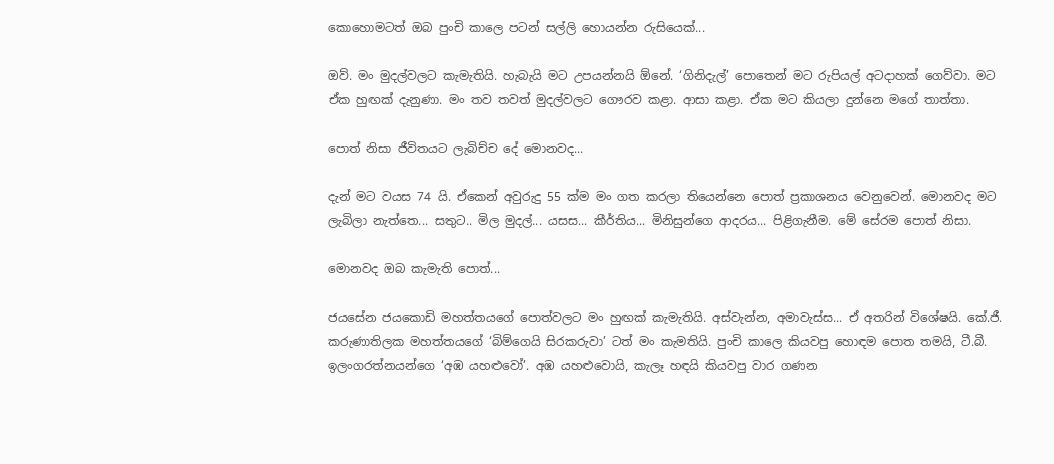කොහොමටත් ඔබ පුංචි කාලෙ පටන් සල්ලි හොයන්න රුසියෙක්...

ඔව්. මං මුදල්වලට කැමැතියි. හැබැයි මට උපයන්නයි ඕනේ. ‘ගිනිදැල්’ පොතෙන් මට රුපියල් අටදාහක් ගෙව්වා. මට ඒක හුඟක් දැනුණා. මං තව තවත් මුදල්වලට ගෞරව කළා. ආසා කළා. ඒක මට කියලා දුන්නෙ මගේ තාත්තා.

පොත් නිසා ජීවිතයට ලැබිච්ච දේ මොනවද...

දැන් මට වයස 74 යි. ඒකෙන් අවුරුදු 55 ක්ම මං ගත කරලා තියෙන්නෙ පොත් ප්‍රකාශනය වෙනුවෙන්. මොනවද මට ලැබිලා නැත්තෙ... සතුට.. මිල මුදල්... යසස... කීර්තිය... මිනිසුන්ගෙ ආදරය... පිළිගැනීම. මේ සේරම පොත් නිසා.

මොනවද ඔබ කැමැති පොත්...

ජයසේන ජයකොඩි මහත්තයගේ පොත්වලට මං හුඟක් කැමැතියි. අස්වැන්න, අමාවැස්ස... ඒ අතරින් විශේෂයි. කේ.ජී. කරුණාතිලක මහත්තයගේ ‘බිම්ගෙයි සිරකරුවා’ ටත් මං කැමතියි. පුංචි කාලෙ කියවපු හොඳම පොත තමයි, ටී.බී. ඉලංගරත්නයන්ගෙ ‘අඹ යහළුවෝ’. අඹ යහළුවොයි, කැලෑ හඳයි කියවපු වාර ගණන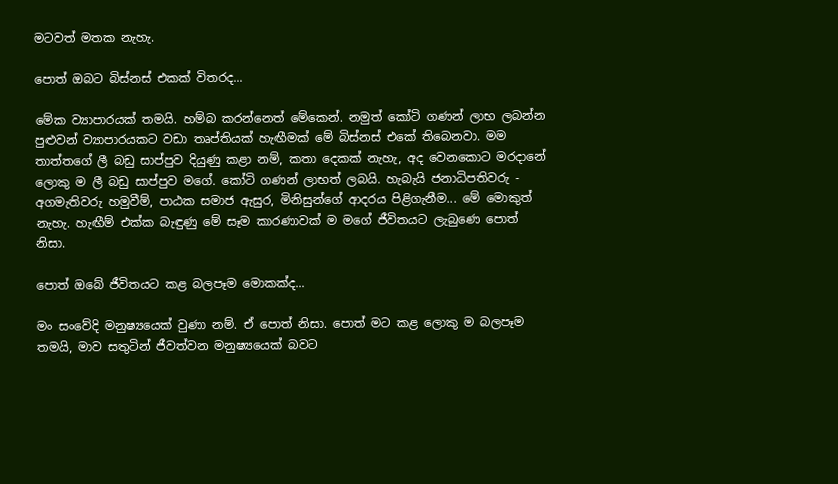මටවත් මතක නැහැ.

පොත් ඔබට බිස්නස් එකක් විතරද...

මේක ව්‍යාපාරයක් තමයි. හම්බ කරන්නෙත් මේකෙන්. නමුත් කෝටි ගණන් ලාභ ලබන්න පුළුවන් ව්‍යාපාරයකට වඩා තෘප්තියක් හැඟීමක් මේ බිස්නස් එකේ තිබෙනවා. මම තාත්තගේ ලී බඩු සාප්පුව දියුණු කළා නම්, කතා දෙකක් නැහැ, අද වෙන‍කොට මරදානේ ලොකු ම ලී බඩු සාප්පුව ම‍ගේ. කෝටි ගණන් ලාභත් ලබයි. හැබැයි ජනාධිපතිවරු - අගමැතිවරු හමුවීම්, පාඨක සමාජ ඇසුර, මිනිසුන්ගේ ආදරය පිළිගැනීම... මේ මොකුත් නැහැ. හැඟීම් එක්ක බැඳුණු මේ සෑම කාරණාවක් ම මගේ ජීවිතයට ලැබුණෙ පොත් නිසා.

පොත් ඔබේ ජීවිතයට කළ බලපෑම මොකක්ද...

මං සංවේදි මනුෂ්‍යයෙක් වුණා නම්. ඒ පොත් නිසා. පොත් මට කළ ලොකු ම බලපෑම තමයි, මාව සතුටින් ජීවත්වන මනුෂ්‍යයෙක් බවට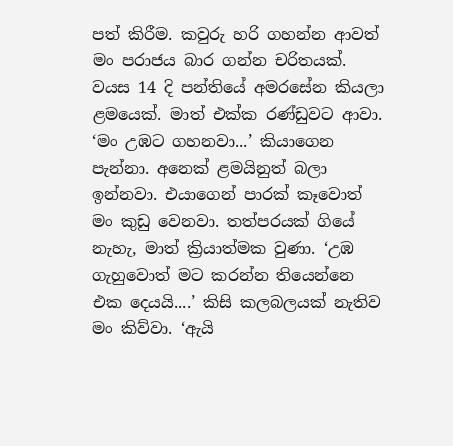පත් කිරීම. කවුරු හරි ගහන්න ආවත් මං පරාජය බාර ගන්න චරිතයක්. වයස 14 දි පන්තියේ අමරසේන කියලා ළමයෙක්. මාත් එක්ක රණ්ඩුවට ආවා. ‘මං උඹට ගහනවා...’ කියාගෙන පැන්නා. අනෙක් ළමයිනුත් බලා ඉන්නවා. එයාගෙන් පාරක් කෑවොත් මං කුඩු වෙනවා. තත්පරයක් ගියේ නැහැ, මාත් ක්‍රියාත්මක වුණා. ‘උඹ ගැහුවොත් මට කරන්න තියෙන්නෙ එක දෙයයි....’ කිසි කලබලයක් නැතිව මං කිව්වා. ‘ඇයි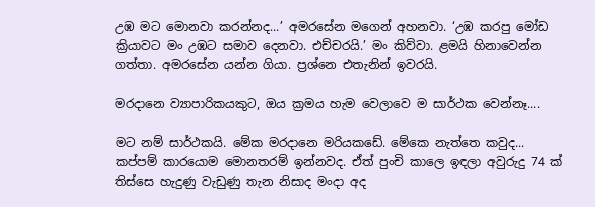උඹ මට මොනවා කරන්නද...’ අමරසේන මගෙන් අහනවා. ‘උඹ කරපු මෝඩ ක්‍රියාවට මං උඹට සමාව දෙනවා. එච්චරයි.’ මං කිව්වා. ළමයි හිනාවෙන්න ගත්තා. අමරසේන යන්න ගියා. ප්‍රශ්නෙ එතැනින් ඉවරයි.

මරදානෙ ව්‍යාපාරිකයකුට, ඔය ක්‍රමය හැම වෙලාවෙ ම සාර්ථක වෙන්නෑ....

මට නම් සාර්ථකයි. මේක මරදානෙ මරියකඩේ. මේකෙ නැත්තෙ කවුද... කප්පම් කාරයොම මොනතරම් ඉන්නවද. ඒත් පුංචි කාලෙ ඉඳලා අවුරුදු 74 ක් තිස්සෙ හැදුණු වැඩුණු තැන නිසාද මංදා අද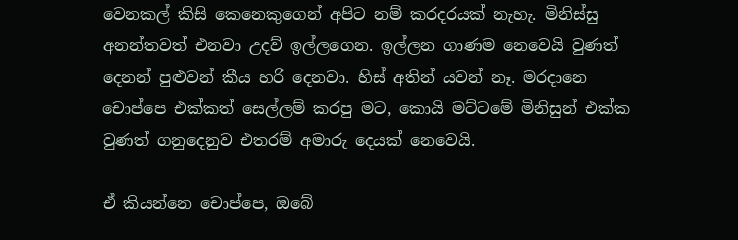වෙනකල් කිසි කෙනෙකුගෙන් අපිට නම් කරදරයක් නැහැ. මිනිස්සු අනන්තවත් එනවා උදව් ඉල්ලගෙන. ඉල්ලන ගාණම නෙවෙයි වුණත් දෙනන් පුළුවන් කීය හරි දෙනවා. හිස් අතින් යවන් නෑ. මරදානෙ චොප්පෙ එක්කත් සෙල්ලම් කරපු මට, කොයි මට්ටමේ මිනිසුන් එක්ක වුණත් ගනුදෙනුව එතරම් අමාරු දෙයක් නෙවෙයි.

ඒ කියන්නෙ චොප්පෙ, ඔබේ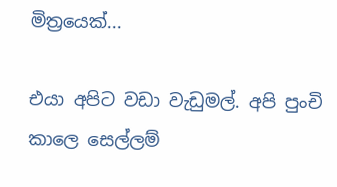මිත්‍රයෙක්...

එයා අපිට වඩා වැඩුමල්. අපි පුංචි කාලෙ සෙල්ලම්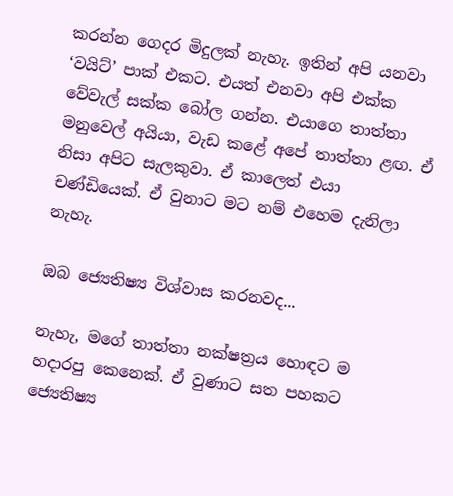කරන්න ගෙදර මිදුලක් නැහැ. ඉතින් අපි යනවා ‘වයිට්’ පාක් එකට. එයත් එනවා අපි එක්ක වේවැල් සක්ක බෝල ගන්න. එයාගෙ තාත්තා මනුවෙල් අයියා, වැඩ කළේ අපේ තාත්තා ළඟ. ඒ නිසා අපිට සැලකුවා. ඒ කාලෙත් එයා චණ්ඩියෙක්. ඒ වුනාට මට නම් එහෙම දැනිලා නැහැ.

ඔබ‍ ජ්‍යෙතිෂ්‍ය විශ්වාස කරනවද...

නැහැ, මගේ තාත්තා නක්ෂත්‍රය හොඳට ම හදාරපු කෙනෙක්. ඒ වුණාට සත පහකට ජ්‍යෙතිෂ්‍ය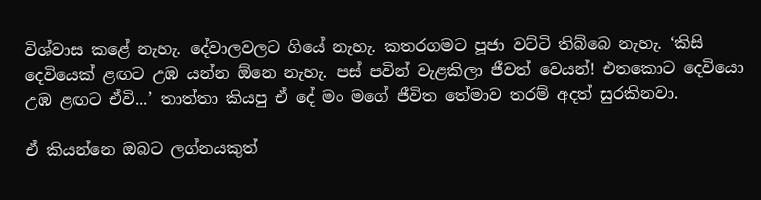විශ්වාස කළේ නැහැ. දේවාලවලට ගියේ නැහැ. කතරගමට පූජා වට්ටි තිබ්බෙ නැහැ. ‘කිසි දෙවියෙක් ළඟට උඹ යන්න ඕනෙ නැහැ. පස් පවින් වැළකිලා ජීවත් වෙයන්! එතකොට දෙවියො උඹ ළඟට ඒවි...’ තාත්තා කියපු ඒ දේ මං මගේ ජීවිත ‍තේමාව තරම් අදත් සුරකිනවා.

ඒ කියන්නෙ ඔබට ලග්නයකුත්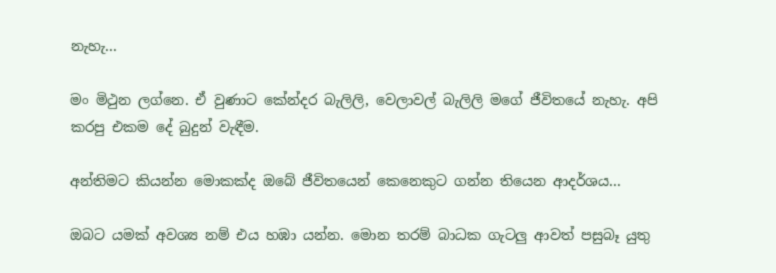නැහැ...

මං මිථුන ලග්නෙ. ඒ වුණාට කේන්දර බැලිලි, වෙලාවල් බැලිලි මගේ ජීවිතයේ නැහැ. අපි කරපු එකම දේ බුදුන් වැඳීම.

අන්තිමට කියන්න මොකක්ද ඔබේ ජීවිතයෙන් කෙනෙකුට ගන්න තියෙන ආදර්ශය...

ඔබට යමක් අවශ්‍ය නම් එය හඹා යන්න. මොන තරම් බාධක ගැටලු ආවත් පසුබෑ යුතු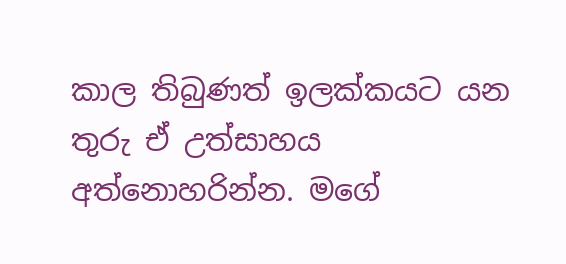කාල තිබුණත් ඉලක්කයට යන තුරු ඒ උත්සාහය අත්නොහරින්න. මගේ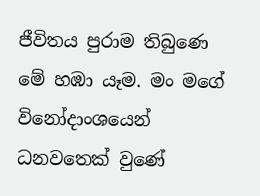ජීවිතය පුරාම තිබුණෙ මේ හඹා යෑම. මං මගේ විනෝදාංශයෙන් ධනවතෙක් වුණේ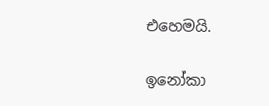එහෙමයි.

ඉනෝකා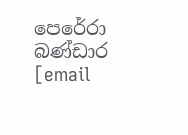පෙරේරා බණ්ඩාර
[email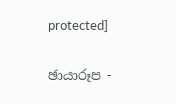protected]

ඡායාරූප -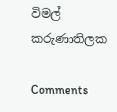විමල් කරුණාතිලක

Comments